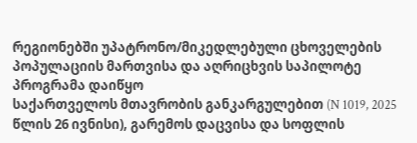რეგიონებში უპატრონო/მიკედლებული ცხოველების პოპულაციის მართვისა და აღრიცხვის საპილოტე პროგრამა დაიწყო
საქართველოს მთავრობის განკარგულებით (N 1019, 2025 წლის 26 ივნისი), გარემოს დაცვისა და სოფლის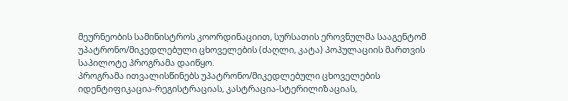მეურნეობის სამინისტროს კოორდინაციით, სურსათის ეროვნულმა სააგენტომ უპატრონო/მიკედლებული ცხოველების (ძაღლი, კატა) პოპულაციის მართვის საპილოტე პროგრამა დაიწყო.
პროგრამა ითვალისწინებს უპატრონო/მიკედლებული ცხოველების იდენტიფიკაცია-რეგისტრაციას, კასტრაცია-სტერილიზაციას,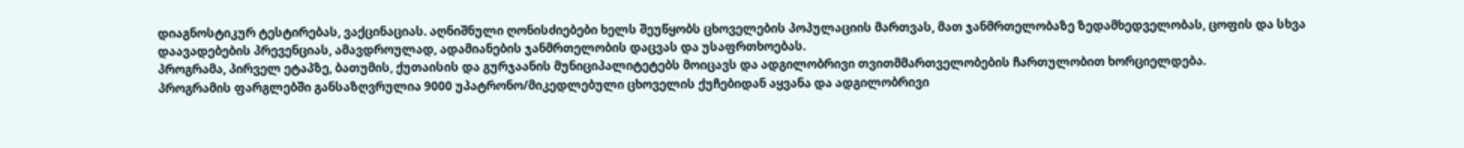დიაგნოსტიკურ ტესტირებას, ვაქცინაციას. აღნიშნული ღონისძიებები ხელს შეუწყობს ცხოველების პოპულაციის მართვას, მათ ჯანმრთელობაზე ზედამხედველობას, ცოფის და სხვა დაავადებების პრევენციას, ამავდროულად, ადამიანების ჯანმრთელობის დაცვას და უსაფრთხოებას.
პროგრამა, პირველ ეტაპზე, ბათუმის, ქუთაისის და გურჯაანის მუნიციპალიტეტებს მოიცავს და ადგილობრივი თვითმმართველობების ჩართულობით ხორციელდება.
პროგრამის ფარგლებში განსაზღვრულია 9000 უპატრონო/მიკედლებული ცხოველის ქუჩებიდან აყვანა და ადგილობრივი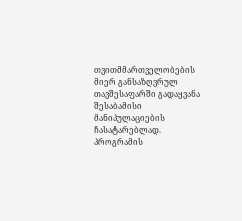თვითმმართველობების მიერ განსაზღვრულ თავშესაფარში გადაყვანა შესაბამისი მანიპულაციების ჩასატარებლად.
პროგრამის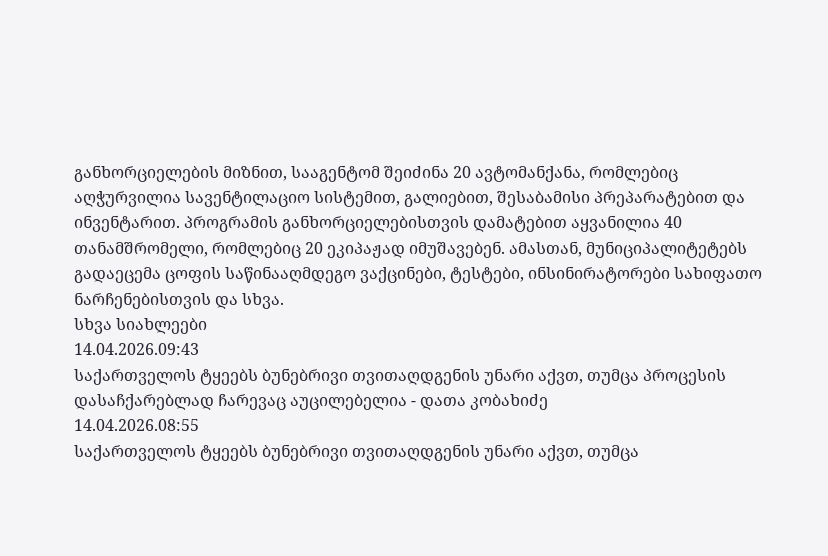განხორციელების მიზნით, სააგენტომ შეიძინა 20 ავტომანქანა, რომლებიც აღჭურვილია სავენტილაციო სისტემით, გალიებით, შესაბამისი პრეპარატებით და ინვენტარით. პროგრამის განხორციელებისთვის დამატებით აყვანილია 40 თანამშრომელი, რომლებიც 20 ეკიპაჟად იმუშავებენ. ამასთან, მუნიციპალიტეტებს გადაეცემა ცოფის საწინააღმდეგო ვაქცინები, ტესტები, ინსინირატორები სახიფათო ნარჩენებისთვის და სხვა.
სხვა სიახლეები
14.04.2026.09:43
საქართველოს ტყეებს ბუნებრივი თვითაღდგენის უნარი აქვთ, თუმცა პროცესის დასაჩქარებლად ჩარევაც აუცილებელია - დათა კობახიძე
14.04.2026.08:55
საქართველოს ტყეებს ბუნებრივი თვითაღდგენის უნარი აქვთ, თუმცა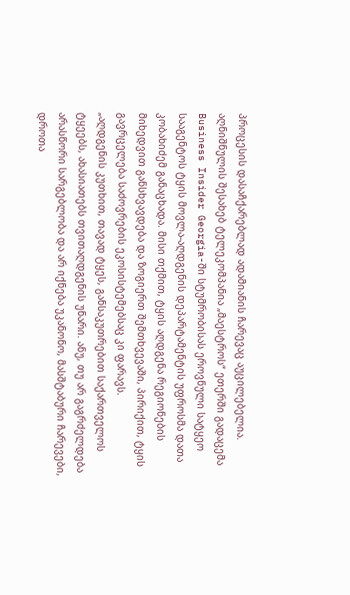პროცესის დასაჩქარებლად ადამიანის ჩარევაც აუცილებელია. აღნიშნულის შესახებ ტელეკომპანია „მაესტროს“ ეთერში გადაცემა Business Insider Georgia-ში სტუმრობისას ეროვნული სატყეო სააგენტოს ტყის მოვლა-აღდგენის დეპარტამენტის უფროსმა დათა კობახიძემ განაცხადა. მისი თქმით, ტყის აღდგენა რეგიონების მიხედვით განსხვავდება და ზოგიერთ შემთხვევაში, პირიქით, ტყის გავრცელება საძოვრების ეკოსისტემებსაც კი ფარავს.
„აღდგენის კუთხით, თავად ტყეს, განსაკუთრებით საქართველოს ტყეებს, ახასიათებს თვითაღდგენის უნარი. ანუ, თუ არ გაგრძელდება არასწორი სარგებლობა და არ იქნება უკანონო, მასშტაბური ჩარევები, დროთა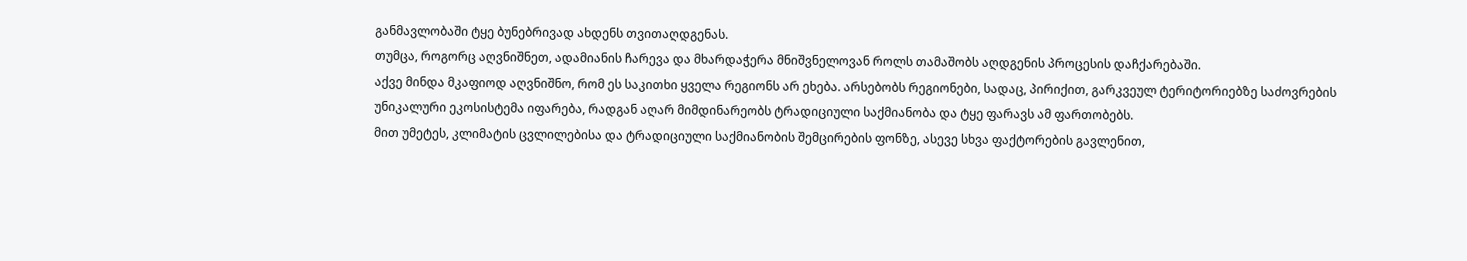განმავლობაში ტყე ბუნებრივად ახდენს თვითაღდგენას.
თუმცა, როგორც აღვნიშნეთ, ადამიანის ჩარევა და მხარდაჭერა მნიშვნელოვან როლს თამაშობს აღდგენის პროცესის დაჩქარებაში.
აქვე მინდა მკაფიოდ აღვნიშნო, რომ ეს საკითხი ყველა რეგიონს არ ეხება. არსებობს რეგიონები, სადაც, პირიქით, გარკვეულ ტერიტორიებზე საძოვრების უნიკალური ეკოსისტემა იფარება, რადგან აღარ მიმდინარეობს ტრადიციული საქმიანობა და ტყე ფარავს ამ ფართობებს.
მით უმეტეს, კლიმატის ცვლილებისა და ტრადიციული საქმიანობის შემცირების ფონზე, ასევე სხვა ფაქტორების გავლენით,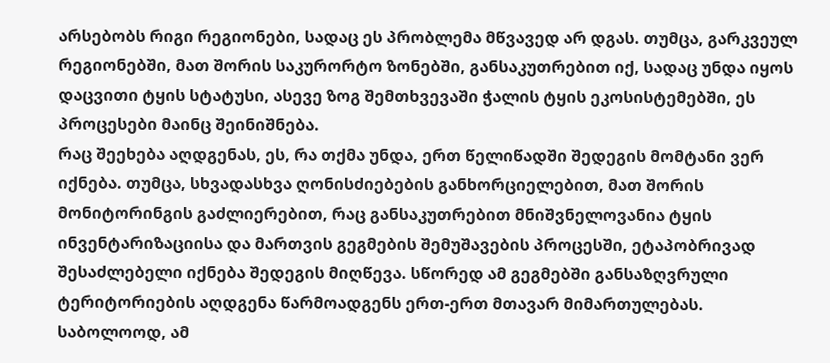არსებობს რიგი რეგიონები, სადაც ეს პრობლემა მწვავედ არ დგას. თუმცა, გარკვეულ რეგიონებში, მათ შორის საკურორტო ზონებში, განსაკუთრებით იქ, სადაც უნდა იყოს დაცვითი ტყის სტატუსი, ასევე ზოგ შემთხვევაში ჭალის ტყის ეკოსისტემებში, ეს პროცესები მაინც შეინიშნება.
რაც შეეხება აღდგენას, ეს, რა თქმა უნდა, ერთ წელიწადში შედეგის მომტანი ვერ იქნება. თუმცა, სხვადასხვა ღონისძიებების განხორციელებით, მათ შორის მონიტორინგის გაძლიერებით, რაც განსაკუთრებით მნიშვნელოვანია ტყის ინვენტარიზაციისა და მართვის გეგმების შემუშავების პროცესში, ეტაპობრივად შესაძლებელი იქნება შედეგის მიღწევა. სწორედ ამ გეგმებში განსაზღვრული ტერიტორიების აღდგენა წარმოადგენს ერთ-ერთ მთავარ მიმართულებას.
საბოლოოდ, ამ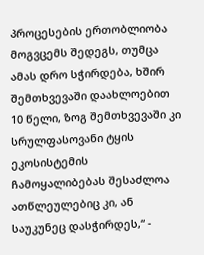პროცესების ერთობლიობა მოგვცემს შედეგს, თუმცა ამას დრო სჭირდება, ხშირ შემთხვევაში დაახლოებით 10 წელი, ზოგ შემთხვევაში კი სრულფასოვანი ტყის ეკოსისტემის ჩამოყალიბებას შესაძლოა ათწლეულებიც კი, ან საუკუნეც დასჭირდეს,“ -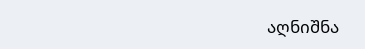აღნიშნა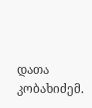დათა კობახიძემ.